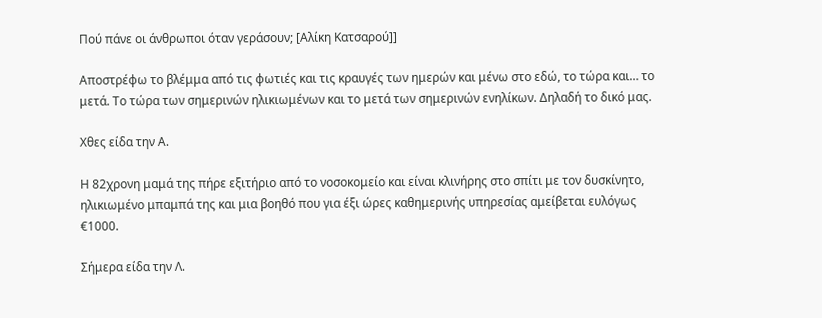Πού πάνε οι άνθρωποι όταν γεράσουν; [Αλίκη Κατσαρού]]

Αποστρέφω το βλέμμα από τις φωτιές και τις κραυγές των ημερών και μένω στο εδώ, το τώρα και… το μετά. Το τώρα των σημερινών ηλικιωμένων και το μετά των σημερινών ενηλίκων. Δηλαδή το δικό μας.

Χθες είδα την Α.

Η 82χρονη μαμά της πήρε εξιτήριο από το νοσοκομείο και είναι κλινήρης στο σπίτι με τον δυσκίνητο, ηλικιωμένο μπαμπά της και μια βοηθό που για έξι ώρες καθημερινής υπηρεσίας αμείβεται ευλόγως €1000.

Σήμερα είδα την Λ.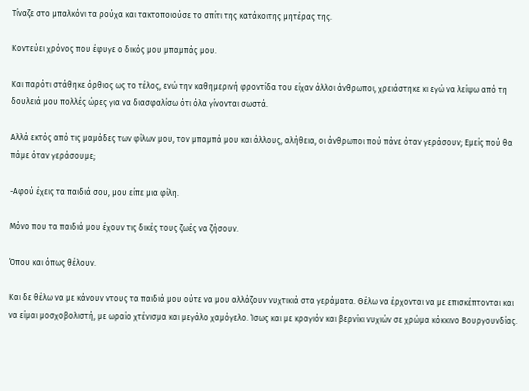Τίναζε στο μπαλκόνι τα ρούχα και τακτοποιούσε το σπίτι της κατάκοιτης μητέρας της.

Κοντεύει χρόνος που έφυγε ο δικός μου μπαμπάς μου.

Και παρότι στάθηκε όρθιος ως το τέλος, ενώ την καθημερινή φροντίδα του είχαν άλλοι άνθρωποι, χρειάστηκε κι εγώ να λείψω από τη δουλειά μου πολλές ώρες για να διασφαλίσω ότι όλα γίνονται σωστά.

Αλλά εκτός από τις μαμάδες των φίλων μου, τον μπαμπά μου και άλλους, αλήθεια, οι άνθρωποι πού πάνε όταν γεράσουν; Εμείς πού θα πάμε όταν γεράσουμε;

-Αφού έχεις τα παιδιά σου, μου είπε μια φίλη.

Μόνο που τα παιδιά μου έχουν τις δικές τους ζωές να ζήσουν.

Όπου και όπως θέλουν.

Και δε θέλω να με κάνουν ντους τα παιδιά μου ούτε να μου αλλάζουν νυχτικιά στα γεράματα. Θέλω να έρχονται να με επισκέπτονται και να είμαι μοσχοβολιστή, με ωραίο χτένισμα και μεγάλο χαμόγελο. Ίσως και με κραγιόν και βερνίκι νυχιών σε χρώμα κόκκινο Βουργουνδίας.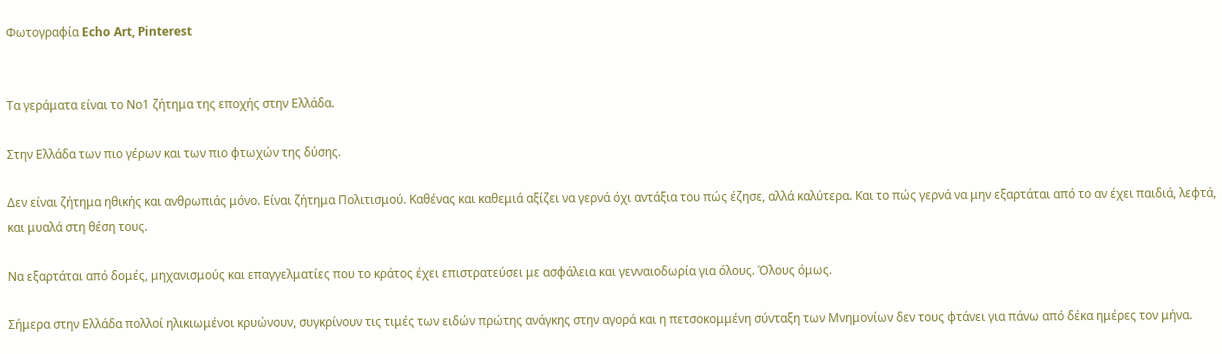Φωτογραφία Echo Art, Pinterest


Τα γεράματα είναι το Νο1 ζήτημα της εποχής στην Ελλάδα.

Στην Ελλάδα των πιο γέρων και των πιο φτωχών της δύσης.

Δεν είναι ζήτημα ηθικής και ανθρωπιάς μόνο. Είναι ζήτημα Πολιτισμού. Καθένας και καθεμιά αξίζει να γερνά όχι αντάξια του πώς έζησε, αλλά καλύτερα. Και το πώς γερνά να μην εξαρτάται από το αν έχει παιδιά, λεφτά, και μυαλά στη θέση τους.

Να εξαρτάται από δομές, μηχανισμούς και επαγγελματίες που το κράτος έχει επιστρατεύσει με ασφάλεια και γενναιοδωρία για όλους. Όλους όμως.

Σήμερα στην Ελλάδα πολλοί ηλικιωμένοι κρυώνουν, συγκρίνουν τις τιμές των ειδών πρώτης ανάγκης στην αγορά και η πετσοκομμένη σύνταξη των Μνημονίων δεν τους φτάνει για πάνω από δέκα ημέρες τον μήνα.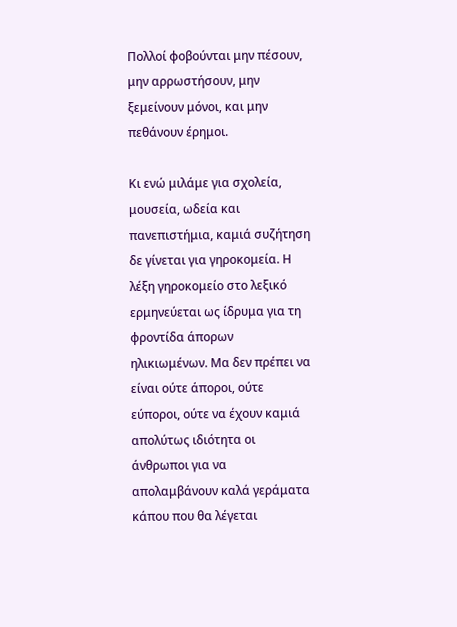Πολλοί φοβούνται μην πέσουν, μην αρρωστήσουν, μην ξεμείνουν μόνοι, και μην πεθάνουν έρημοι.

Κι ενώ μιλάμε για σχολεία, μουσεία, ωδεία και πανεπιστήμια, καμιά συζήτηση δε γίνεται για γηροκομεία. Η λέξη γηροκομείο στο λεξικό ερμηνεύεται ως ίδρυμα για τη φροντίδα άπορων ηλικιωμένων. Μα δεν πρέπει να είναι ούτε άποροι, ούτε εύποροι, ούτε να έχουν καμιά απολύτως ιδιότητα οι άνθρωποι για να απολαμβάνουν καλά γεράματα κάπου που θα λέγεται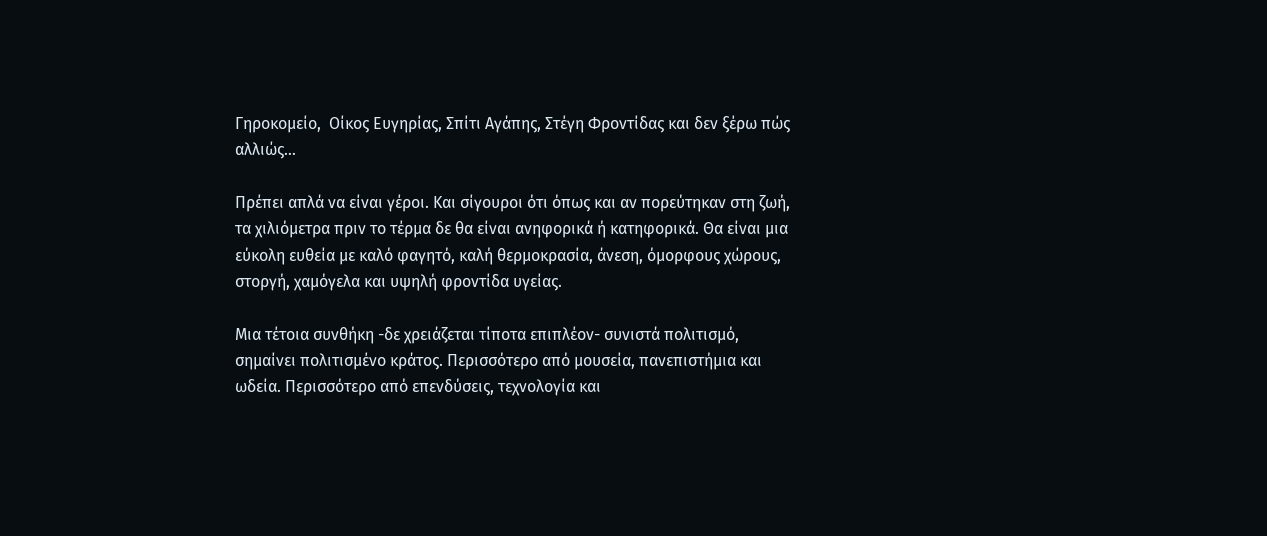Γηροκομείο,  Οίκος Ευγηρίας, Σπίτι Αγάπης, Στέγη Φροντίδας και δεν ξέρω πώς αλλιώς…

Πρέπει απλά να είναι γέροι. Και σίγουροι ότι όπως και αν πορεύτηκαν στη ζωή,  τα χιλιόμετρα πριν το τέρμα δε θα είναι ανηφορικά ή κατηφορικά. Θα είναι μια εύκολη ευθεία με καλό φαγητό, καλή θερμοκρασία, άνεση, όμορφους χώρους, στοργή, χαμόγελα και υψηλή φροντίδα υγείας.

Μια τέτοια συνθήκη -δε χρειάζεται τίποτα επιπλέον- συνιστά πολιτισμό, σημαίνει πολιτισμένο κράτος. Περισσότερο από μουσεία, πανεπιστήμια και ωδεία. Περισσότερο από επενδύσεις, τεχνολογία και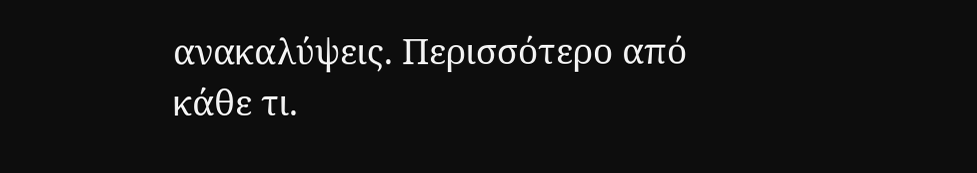ανακαλύψεις. Περισσότερο από κάθε τι.